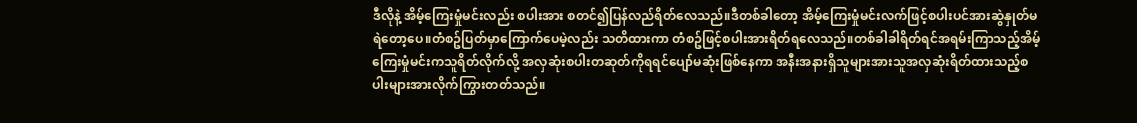ဒီလိုနဲ့ အိမ့်ကြေးမှုံမင်းလည်း စပါးအား စတင်၍ပြန်လည်ရိတ်လေသည်။ဒီတစ်ခါတော့ အိမ့်ကြေးမှုံမင်းလက်ဖြင့်စပါးပင်အားဆွဲနှုတ်မရဲတော့ပေ။တံစဥ်ပြတ်မှာကြောက်ပေမဲ့လည်း သတိထားကာ တံစဥ်ဖြင့်စပါးအားရိတ်ရလေသည်။တစ်ခါခါရိတ်ရင်အရမ်းကြာသည့်အိမ့်ကြေးမှုံမင်းကသူရိတ်လိုက်လို့ အလှဆုံးစပါးတဆုတ်ကိုရရင်ပျော်မဆုံးဖြစ်နေကာ အနီးအနားရှိသူများအားသူအလှဆုံးရိတ်ထားသည့်စပါးများအားလိုက်ကြွားတတ်သည်။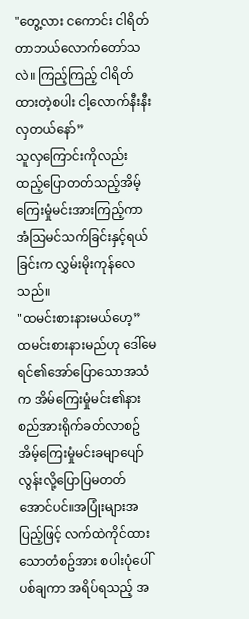"တွေ့လား ငကောင်း ငါရိတ်တာဘယ်လောက်တော်သလဲ။ ကြည့်ကြည့် ငါရိတ်ထားတဲ့စပါး ငါ့လောက်နီးနီးလှတယ်နော်”
သူလှကြောင်းကိုလည်း ထည့်ပြောတတ်သည့်အိမ့်ကြေးမှုံမင်းအားကြည့်ကာ အံသြမင်သက်ခြင်းနှင့်ရယ်ခြင်းက လွှမ်းမိုးကုန်လေသည်။
"ထမင်းစားနားမယ်ဟေ့”
ထမင်းစားနားမည်ဟု ဒေါ်မေရင်၏အော်ပြောသောအသံက အိမ်ကြေးမှုံမင်း၏နားစည်အားရိုက်ခတ်လာစဥ် အိမ့်ကြေးမှုံမင်းခမျာပျော်လွန်းလို့ပြောပြမတတ်အောင်ပင်။အပြုံးများအပြည့်ဖြင့် လက်ထဲကိုင်ထားသောတံစဥ်အား စပါးပုံပေါ်ပစ်ချကာ အရိပ်ရသည့် အ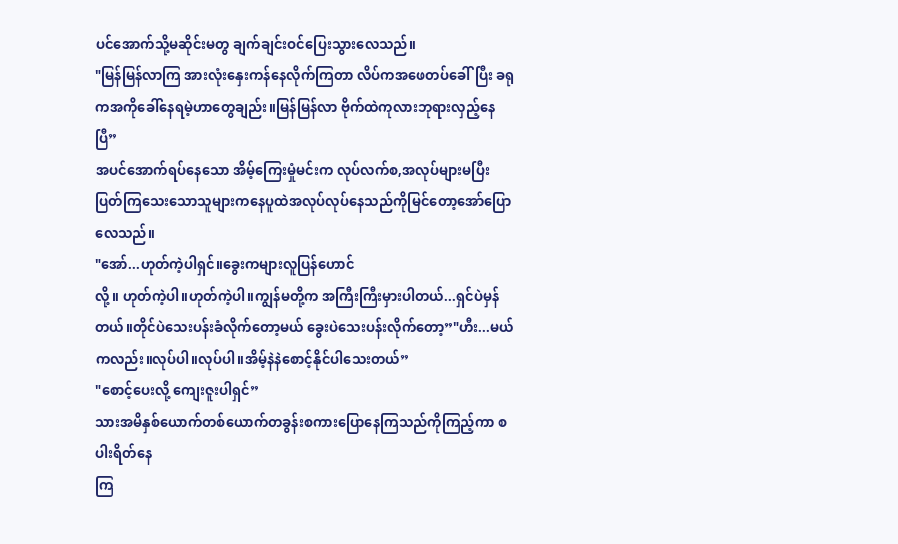ပင်အောက်သို့မဆိုင်းမတွ ချက်ချင်းဝင်ပြေးသွားလေသည်။
"မြန်မြန်လာကြ အားလုံးနှေးကန်နေလိုက်ကြတာ လိပ်ကအဖေတပ်ခေါ်ပြီး ခရုကအကိုခေါ်နေရမဲ့ဟာတွေချည်း။မြန်မြန်လာ ဗိုက်ထဲကုလားဘုရားလှည့်နေပြီ”
အပင်အောက်ရပ်နေသော အိမ့်ကြေးမှုံမင်းက လုပ်လက်စ,အလုပ်များမပြီးပြတ်ကြသေးသောသူများကနေပူထဲအလုပ်လုပ်နေသည်ကိုမြင်တော့အော်ပြောလေသည်။
"အော်...ဟုတ်ကဲ့ပါရှင်။ခွေးကများလူပြန်ဟောင်
လို့။ ဟုတ်ကဲ့ပါ။ဟုတ်ကဲ့ပါ။ကျွန်မတို့က အကြီးကြီးမှားပါတယ်...ရှင်ပဲမှန်တယ်။တိုင်ပဲသေးပန်းခံလိုက်တော့မယ် ခွေးပဲသေးပန်းလိုက်တော့”"ဟီး...မယ်ကလည်း။လုပ်ပါ။လုပ်ပါ။အိမ့်နဲနဲစောင့်နိုင်ပါသေးတယ်”
"စောင့်ပေးလို့ ကျေးဇူးပါရှင်”
သားအမိနှစ်ယောက်တစ်ယောက်တခွန်းစကားပြောနေကြသည်ကိုကြည့်ကာ စပါးရိတ်နေ
ကြ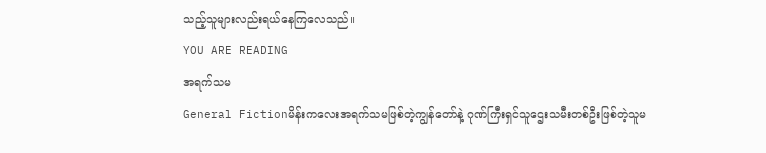သည့်သူများလည်းရယ်နေကြလေသည်။
YOU ARE READING
အရက်သမ
General Fictionမိန်းကလေးအရက်သမဖြစ်တဲ့ကျွန်တော်နဲ့ ဂုဏ်ကြီးရှင်သူဌေးသမီးတစ်ဦးဖြစ်တဲ့သူမ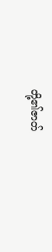တို့၏ဇာတ်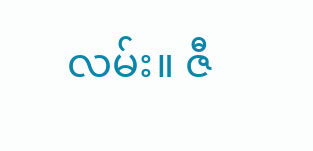လမ်း။ ဇီ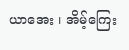ယာအေး ၊ အိမ့်ကြေး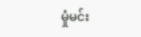မှုံမင်း